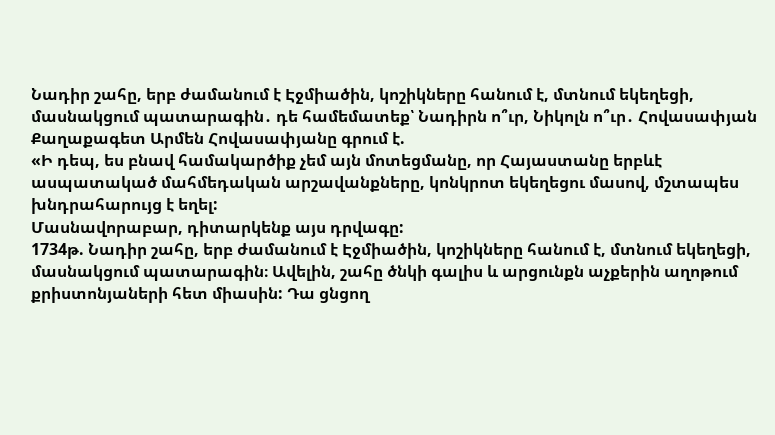Նադիր շահը, երբ ժամանում է Էջմիածին, կոշիկները հանում է, մտնում եկեղեցի, մասնակցում պատարագին․ դե համեմատեք՝ Նադիրն ո՞ւր, Նիկոլն ո՞ւր․ Հովասափյան
Քաղաքագետ Արմեն Հովասափյանը գրում է.
«Ի դեպ, ես բնավ համակարծիք չեմ այն մոտեցմանը, որ Հայաստանը երբևէ ասպատակած մահմեդական արշավանքները, կոնկրոտ եկեղեցու մասով, մշտապես խնդրահարույց է եղել:
Մասնավորաբար, դիտարկենք այս դրվագը:
1734թ. Նադիր շահը, երբ ժամանում է Էջմիածին, կոշիկները հանում է, մտնում եկեղեցի, մասնակցում պատարագին։ Ավելին, շահը ծնկի գալիս և արցունքն աչքերին աղոթում քրիստոնյաների հետ միասին: Դա ցնցող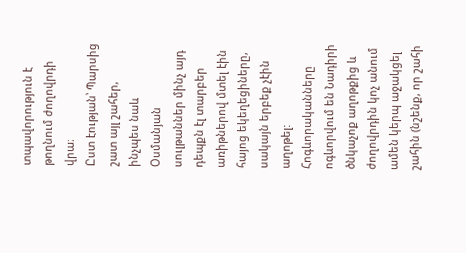տպավորություն է թողնում ժողովրդի վրա։
Ըստ էության՝ Պարսից շատ այլ շահեր, ինչպես նաև Օսմանյան սուլթաններ մինչ այդ դեպքն էլ տարբեր առիթներով մտել էին հայոց եկեղեցիները, սակայն երբեք չէին աղոթել:
Հոգևորականները ոգևորվում են Նադիրի ծնկաչոք աղոթքից և ժողովրդին կոչ անում ամեն կերպ աջակցել շահին (նշենք, որ շահի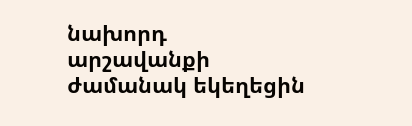նախորդ արշավանքի ժամանակ եկեղեցին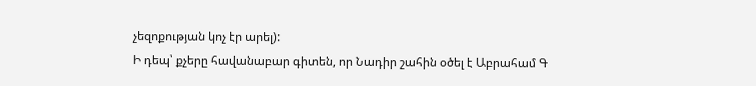չեզոքության կոչ էր արել):
Ի դեպ՝ քչերը հավանաբար գիտեն, որ Նադիր շահին օծել է Աբրահամ Գ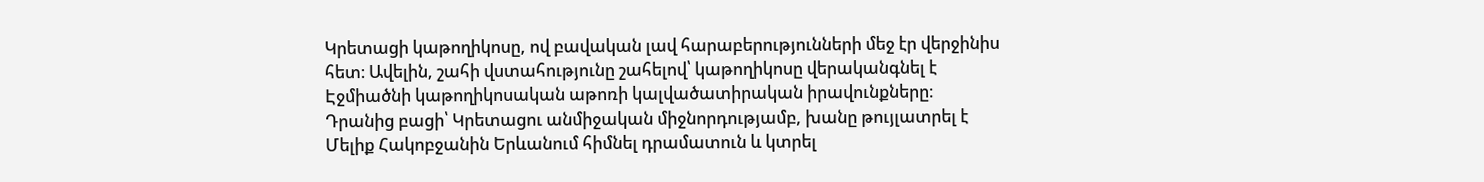Կրետացի կաթողիկոսը, ով բավական լավ հարաբերությունների մեջ էր վերջինիս հետ։ Ավելին, շահի վստահությունը շահելով՝ կաթողիկոսը վերականգնել է Էջմիածնի կաթողիկոսական աթոռի կալվածատիրական իրավունքները։ Դրանից բացի՝ Կրետացու անմիջական միջնորդությամբ, խանը թույլատրել է Մելիք Հակոբջանին Երևանում հիմնել դրամատուն և կտրել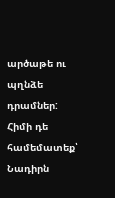արծաթե ու պղնձե դրամներ:
Հիմի դե համեմատեք՝ Նադիրն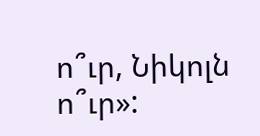ո՞ւր, Նիկոլն ո՞ւր»: